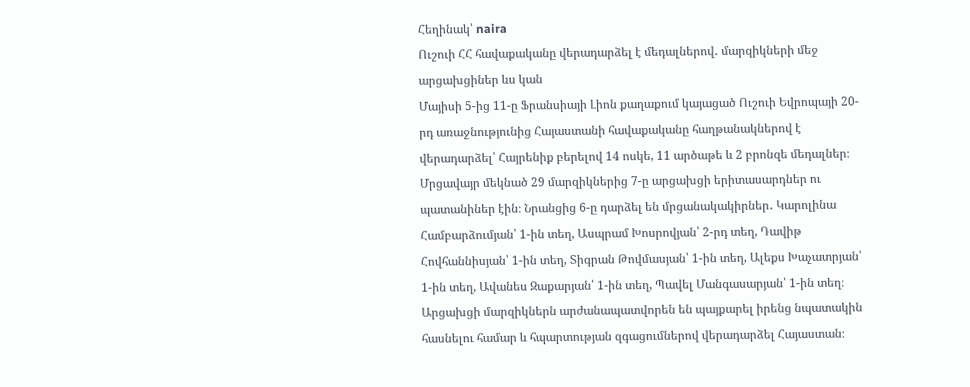Հեղինակ՝ naira
Ուշուի ՀՀ հավաքականը վերադարձել է մեդալներով․ մարզիկների մեջ արցախցիներ ևս կան
Մայիսի 5-ից 11-ը Ֆրանսիայի Լիոն քաղաքում կայացած Ուշուի Եվրոպայի 20-րդ առաջնությունից Հայաստանի հավաքականը հաղթանակներով է վերադարձել՝ Հայրենիք բերելով 14 ոսկե, 11 արծաթե և 2 բրոնզե մեդալներ։
Մրցավայր մեկնած 29 մարզիկներից 7-ը արցախցի երիտասարդներ ու պատանիներ էին։ Նրանցից 6-ը դարձել են մրցանակակիրներ․ Կարոլինա Համբարձումյան՝ 1-ին տեղ, Ասպրամ Խոսրովյան՝ 2-րդ տեղ, Դավիթ Հովհաննիսյան՝ 1-ին տեղ, Տիգրան Թովմասյան՝ 1-ին տեղ, Ալեքս Խաչատրյան՝ 1-ին տեղ, Ավանես Զաքարյան՝ 1-ին տեղ, Պավել Մանգասարյան՝ 1-ին տեղ։ Արցախցի մարզիկներն արժանապատվորեն են պայքարել իրենց նպատակին հասնելու համար և հպարտության զգացումներով վերադարձել Հայաստան։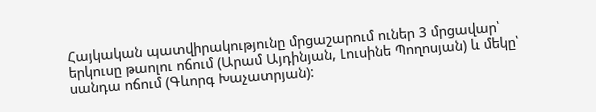Հայկական պատվիրակությունը մրցաշարում ուներ 3 մրցավար՝ երկուսը թաոլու ոճում (Արամ Այդինյան, Լուսինե Պողոսյան) և մեկը՝ սանդա ոճում (Գևորգ Խաչատրյան):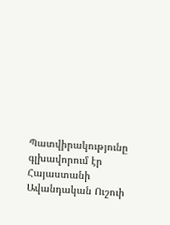Պատվիրակությունը գլխավորում էր Հայաստանի Ավանդական Ուշուի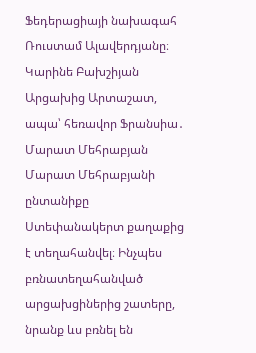Ֆեդերացիայի նախագահ Ռուստամ Ալավերդյանը։
Կարինե Բախշիյան
Արցախից Արտաշատ, ապա՝ հեռավոր Ֆրանսիա․ Մարատ Մեհրաբյան
Մարատ Մեհրաբյանի ընտանիքը Ստեփանակերտ քաղաքից է տեղահանվել։ Ինչպես բռնատեղահանված արցախցիներից շատերը, նրանք ևս բռնել են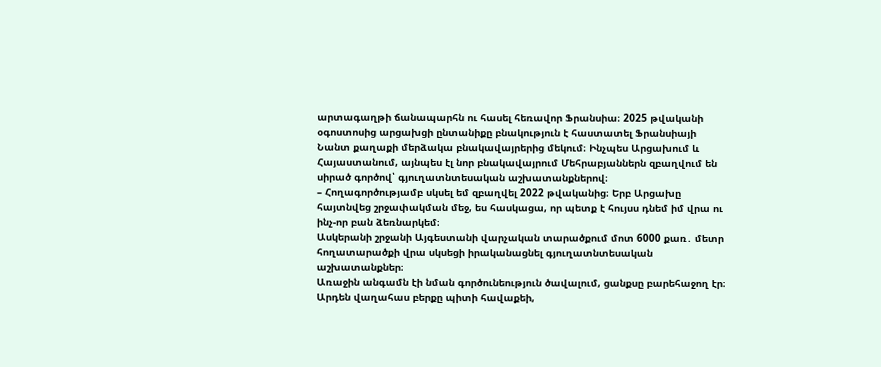արտագաղթի ճանապարհն ու հասել հեռավոր Ֆրանսիա։ 2025 թվականի օգոստոսից արցախցի ընտանիքը բնակություն է հաստատել Ֆրանսիայի Նանտ քաղաքի մերձակա բնակավայրերից մեկում։ Ինչպես Արցախում և Հայաստանում, այնպես էլ նոր բնակավայրում Մեհրաբյաններն զբաղվում են սիրած գործով՝ գյուղատնտեսական աշխատանքներով։
– Հողագործությամբ սկսել եմ զբաղվել 2022 թվականից։ Երբ Արցախը հայտնվեց շրջափակման մեջ, ես հասկացա, որ պետք է հույսս դնեմ իմ վրա ու ինչ-որ բան ձեռնարկեմ։
Ասկերանի շրջանի Այգեստանի վարչական տարածքում մոտ 6000 քառ․ մետր հողատարածքի վրա սկսեցի իրականացնել գյուղատնտեսական աշխատանքներ։
Առաջին անգամն էի նման գործունեություն ծավալում, ցանքսը բարեհաջող էր։ Արդեն վաղահաս բերքը պիտի հավաքեի,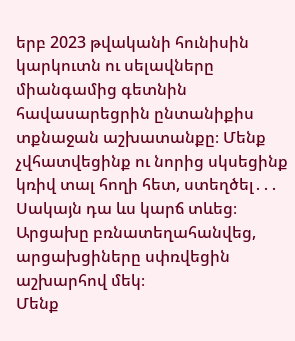երբ 2023 թվականի հունիսին կարկուտն ու սելավները միանգամից գետնին հավասարեցրին ընտանիքիս տքնաջան աշխատանքը։ Մենք չվհատվեցինք ու նորից սկսեցինք կռիվ տալ հողի հետ, ստեղծել․․․ Սակայն դա ևս կարճ տևեց։ Արցախը բռնատեղահանվեց, արցախցիները սփռվեցին աշխարհով մեկ։
Մենք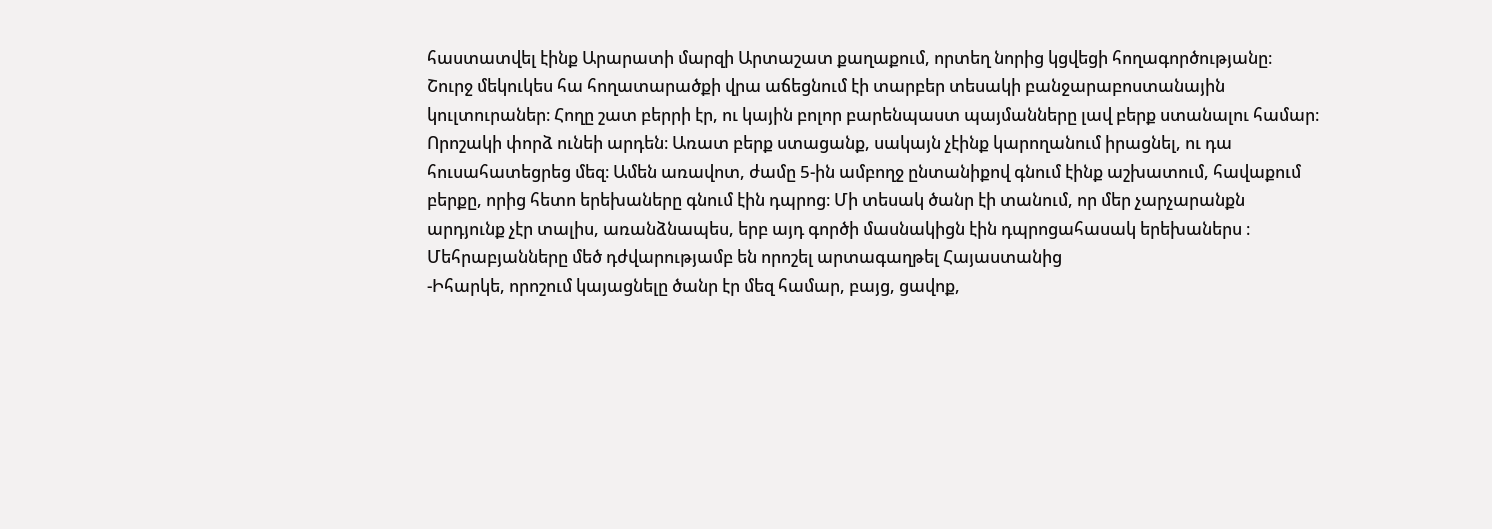հաստատվել էինք Արարատի մարզի Արտաշատ քաղաքում, որտեղ նորից կցվեցի հողագործությանը։ Շուրջ մեկուկես հա հողատարածքի վրա աճեցնում էի տարբեր տեսակի բանջարաբոստանային կուլտուրաներ։ Հողը շատ բերրի էր, ու կային բոլոր բարենպաստ պայմանները լավ բերք ստանալու համար։ Որոշակի փորձ ունեի արդեն։ Առատ բերք ստացանք, սակայն չէինք կարողանում իրացնել, ու դա հուսահատեցրեց մեզ։ Ամեն առավոտ, ժամը 5-ին ամբողջ ընտանիքով գնում էինք աշխատում, հավաքում բերքը, որից հետո երեխաները գնում էին դպրոց։ Մի տեսակ ծանր էի տանում, որ մեր չարչարանքն արդյունք չէր տալիս, առանձնապես, երբ այդ գործի մասնակիցն էին դպրոցահասակ երեխաներս ։
Մեհրաբյանները մեծ դժվարությամբ են որոշել արտագաղթել Հայաստանից
-Իհարկե, որոշում կայացնելը ծանր էր մեզ համար, բայց, ցավոք,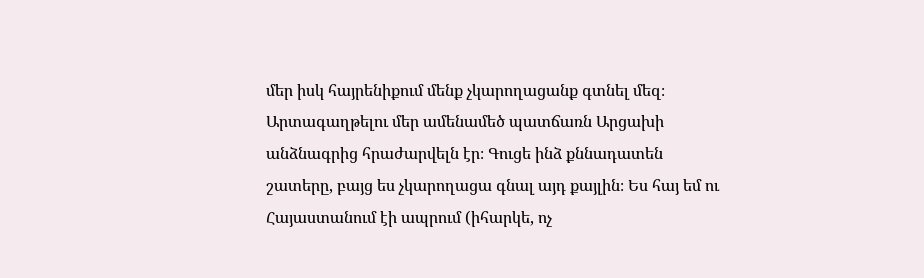մեր իսկ հայրենիքում մենք չկարողացանք գտնել մեզ։ Արտագաղթելու մեր ամենամեծ պատճառն Արցախի անձնագրից հրաժարվելն էր։ Գուցե ինձ քննադատեն շատերը, բայց ես չկարողացա գնալ այդ քայլին։ Ես հայ եմ ու Հայաստանում էի ապրում (իհարկե, ոչ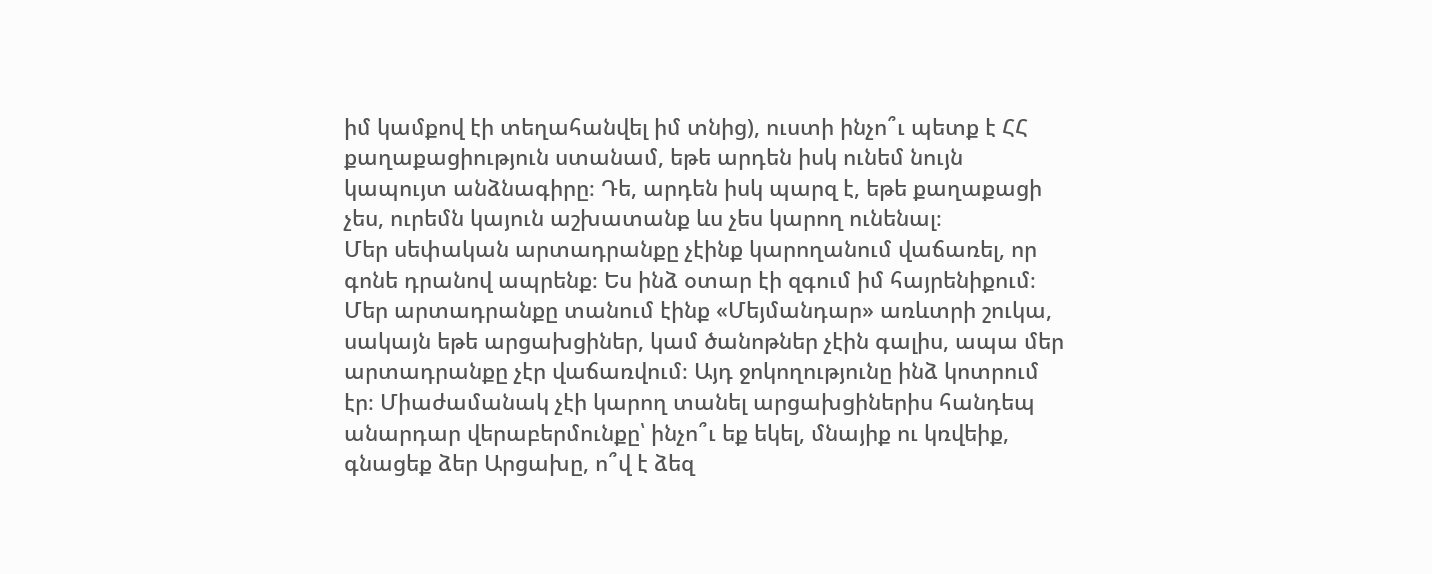իմ կամքով էի տեղահանվել իմ տնից), ուստի ինչո՞ւ պետք է ՀՀ քաղաքացիություն ստանամ, եթե արդեն իսկ ունեմ նույն կապույտ անձնագիրը։ Դե, արդեն իսկ պարզ է, եթե քաղաքացի չես, ուրեմն կայուն աշխատանք ևս չես կարող ունենալ։
Մեր սեփական արտադրանքը չէինք կարողանում վաճառել, որ գոնե դրանով ապրենք։ Ես ինձ օտար էի զգում իմ հայրենիքում։ Մեր արտադրանքը տանում էինք «Մեյմանդար» առևտրի շուկա, սակայն եթե արցախցիներ, կամ ծանոթներ չէին գալիս, ապա մեր արտադրանքը չէր վաճառվում։ Այդ ջոկողությունը ինձ կոտրում էր։ Միաժամանակ չէի կարող տանել արցախցիներիս հանդեպ անարդար վերաբերմունքը՝ ինչո՞ւ եք եկել, մնայիք ու կռվեիք, գնացեք ձեր Արցախը, ո՞վ է ձեզ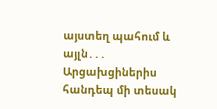այստեղ պահում և այլն․․․ Արցախցիներիս հանդեպ մի տեսակ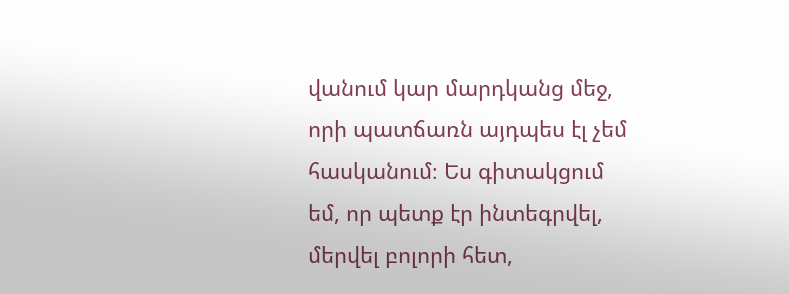վանում կար մարդկանց մեջ, որի պատճառն այդպես էլ չեմ հասկանում։ Ես գիտակցում եմ, որ պետք էր ինտեգրվել, մերվել բոլորի հետ,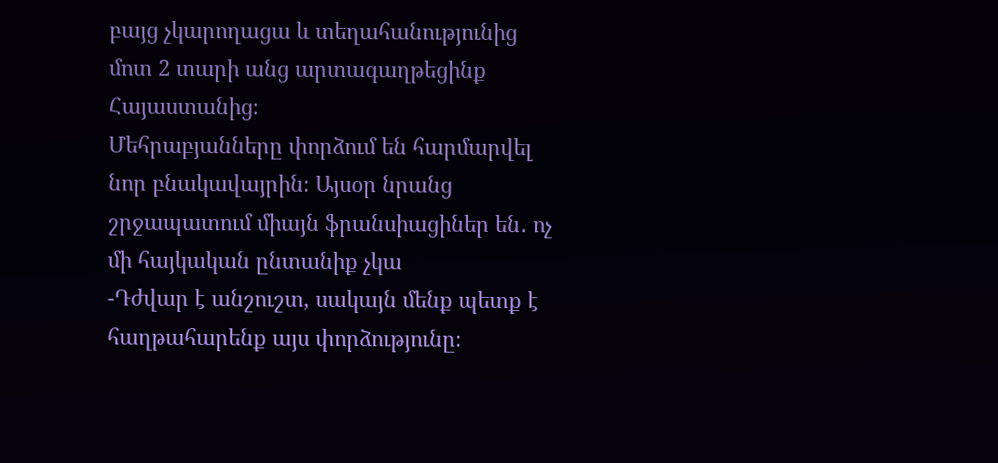բայց չկարողացա և տեղահանությունից մոտ 2 տարի անց արտագաղթեցինք Հայաստանից։
Մեհրաբյանները փորձում են հարմարվել նոր բնակավայրին։ Այսօր նրանց շրջապատում միայն ֆրանսիացիներ են․ ոչ մի հայկական ընտանիք չկա
-Դժվար է անշուշտ, սակայն մենք պետք է հաղթահարենք այս փորձությունը։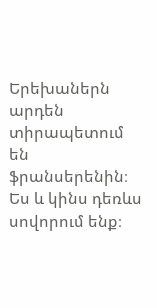Երեխաներն արդեն տիրապետում են ֆրանսերենին։ Ես և կինս դեռևս սովորում ենք։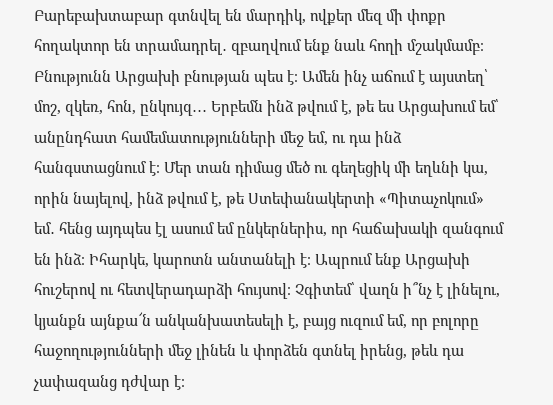Բարեբախտաբար գտնվել են մարդիկ, ովքեր մեզ մի փոքր հողակտոր են տրամադրել․ զբաղվում ենք նաև հողի մշակմամբ։ Բնությունն Արցախի բնության պես է։ Ամեն ինչ աճում է այստեղ՝ մոշ, զկեռ, հոն, ընկույզ․․․ Երբեմն ինձ թվում է, թե ես Արցախում եմ՝ անընդհատ համեմատությունների մեջ եմ, ու դա ինձ հանգստացնում է։ Մեր տան դիմաց մեծ ու գեղեցիկ մի եղևնի կա, որին նայելով, ինձ թվում է, թե Ստեփանակերտի «Պիտաչոկում» եմ․ հենց այդպես էլ ասում եմ ընկերներիս, որ հաճախակի զանգում են ինձ։ Իհարկե, կարոտն անտանելի է։ Ապրում ենք Արցախի հուշերով ու հետվերադարձի հույսով։ Չգիտեմ՝ վաղն ի՞նչ է լինելու, կյանքն այնքա՜ն անկանխատեսելի է, բայց ուզում եմ, որ բոլորը հաջողությունների մեջ լինեն և փորձեն գտնել իրենց, թեև դա չափազանց դժվար է։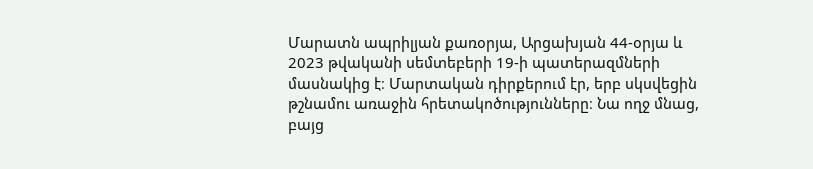Մարատն ապրիլյան քառօրյա, Արցախյան 44-օրյա և 2023 թվականի սեմտեբերի 19-ի պատերազմների մասնակից է։ Մարտական դիրքերում էր, երբ սկսվեցին թշնամու առաջին հրետակոծությունները։ Նա ողջ մնաց, բայց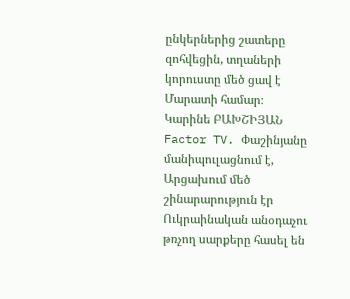ընկերներից շատերը զոհվեցին, տղաների կորուստը մեծ ցավ է Մարատի համար։
Կարինե ԲԱԽՇԻՅԱՆ
Factor TV. Փաշինյանը մանիպուլացնում է, Արցախում մեծ շինարարություն էր
Ուկրաինական անօդաչու թռչող սարքերը հասել են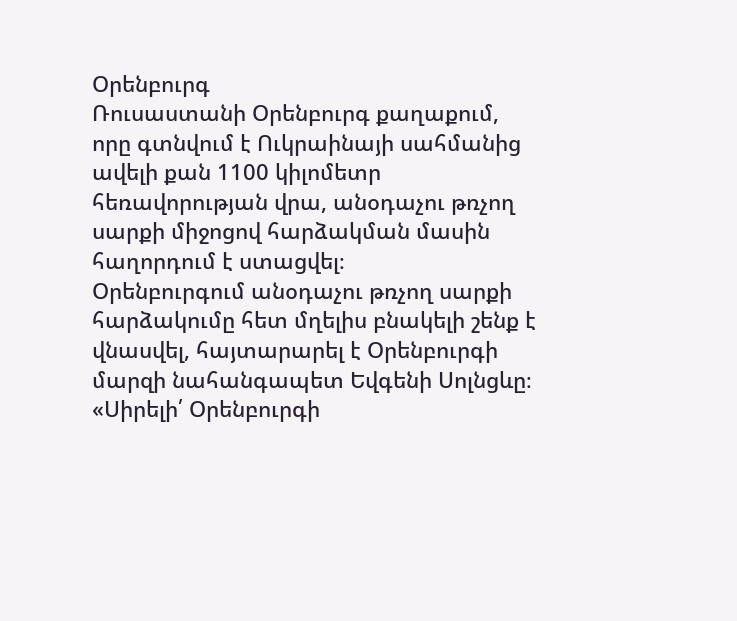Օրենբուրգ
Ռուսաստանի Օրենբուրգ քաղաքում, որը գտնվում է Ուկրաինայի սահմանից ավելի քան 1100 կիլոմետր հեռավորության վրա, անօդաչու թռչող սարքի միջոցով հարձակման մասին հաղորդում է ստացվել։
Օրենբուրգում անօդաչու թռչող սարքի հարձակումը հետ մղելիս բնակելի շենք է վնասվել, հայտարարել է Օրենբուրգի մարզի նահանգապետ Եվգենի Սոլնցևը։
«Սիրելի՛ Օրենբուրգի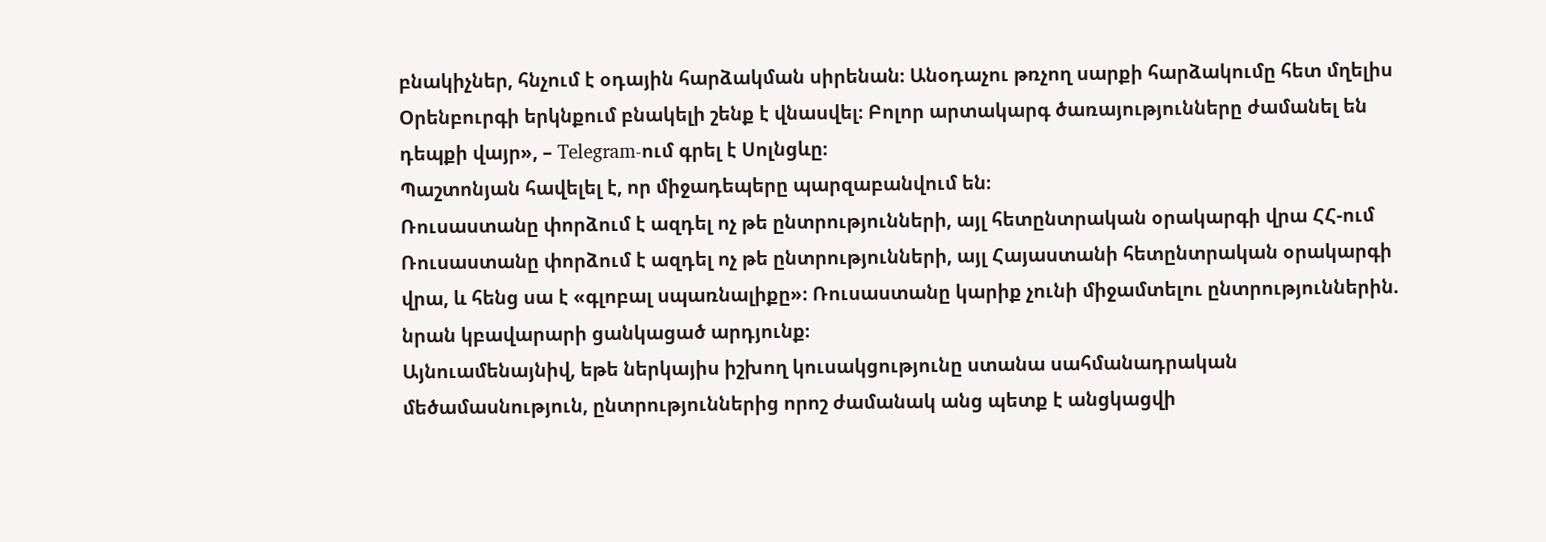բնակիչներ, հնչում է օդային հարձակման սիրենան։ Անօդաչու թռչող սարքի հարձակումը հետ մղելիս Օրենբուրգի երկնքում բնակելի շենք է վնասվել։ Բոլոր արտակարգ ծառայությունները ժամանել են դեպքի վայր», – Telegram-ում գրել է Սոլնցևը։
Պաշտոնյան հավելել է, որ միջադեպերը պարզաբանվում են։
Ռուսաստանը փորձում է ազդել ոչ թե ընտրությունների, այլ հետընտրական օրակարգի վրա ՀՀ-ում
Ռուսաստանը փորձում է ազդել ոչ թե ընտրությունների, այլ Հայաստանի հետընտրական օրակարգի վրա, և հենց սա է «գլոբալ սպառնալիքը»։ Ռուսաստանը կարիք չունի միջամտելու ընտրություններին. նրան կբավարարի ցանկացած արդյունք։
Այնուամենայնիվ, եթե ներկայիս իշխող կուսակցությունը ստանա սահմանադրական մեծամասնություն, ընտրություններից որոշ ժամանակ անց պետք է անցկացվի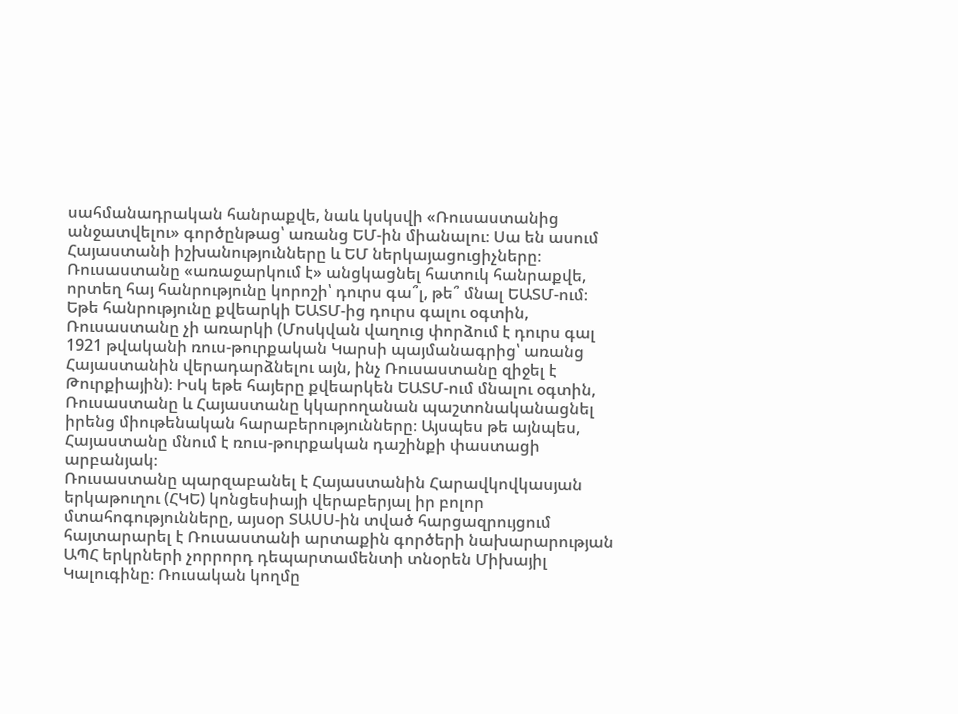սահմանադրական հանրաքվե, նաև կսկսվի «Ռուսաստանից անջատվելու» գործընթաց՝ առանց ԵՄ-ին միանալու։ Սա են ասում Հայաստանի իշխանությունները և ԵՄ ներկայացուցիչները։
Ռուսաստանը «առաջարկում է» անցկացնել հատուկ հանրաքվե, որտեղ հայ հանրությունը կորոշի՝ դուրս գա՞լ, թե՞ մնալ ԵԱՏՄ-ում։ Եթե հանրությունը քվեարկի ԵԱՏՄ-ից դուրս գալու օգտին, Ռուսաստանը չի առարկի (Մոսկվան վաղուց փորձում է դուրս գալ 1921 թվականի ռուս-թուրքական Կարսի պայմանագրից՝ առանց Հայաստանին վերադարձնելու այն, ինչ Ռուսաստանը զիջել է Թուրքիային)։ Իսկ եթե հայերը քվեարկեն ԵԱՏՄ-ում մնալու օգտին, Ռուսաստանը և Հայաստանը կկարողանան պաշտոնականացնել իրենց միութենական հարաբերությունները։ Այսպես թե այնպես, Հայաստանը մնում է ռուս-թուրքական դաշինքի փաստացի արբանյակ։
Ռուսաստանը պարզաբանել է Հայաստանին Հարավկովկասյան երկաթուղու (ՀԿԵ) կոնցեսիայի վերաբերյալ իր բոլոր մտահոգությունները, այսօր ՏԱՍՍ-ին տված հարցազրույցում հայտարարել է Ռուսաստանի արտաքին գործերի նախարարության ԱՊՀ երկրների չորրորդ դեպարտամենտի տնօրեն Միխայիլ Կալուգինը։ Ռուսական կողմը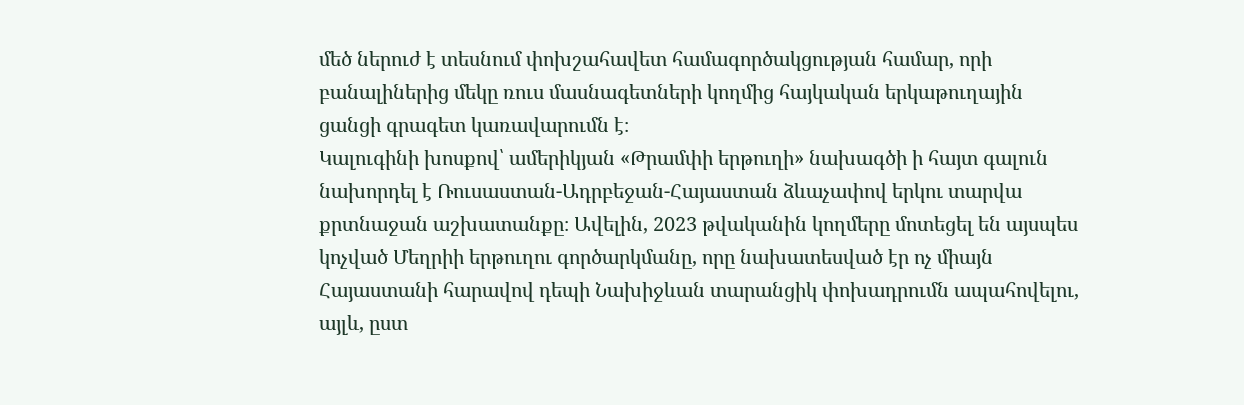մեծ ներուժ է տեսնում փոխշահավետ համագործակցության համար, որի բանալիներից մեկը ռուս մասնագետների կողմից հայկական երկաթուղային ցանցի գրագետ կառավարումն է։
Կալուգինի խոսքով՝ ամերիկյան «Թրամփի երթուղի» նախագծի ի հայտ գալուն նախորդել է Ռուսաստան-Ադրբեջան-Հայաստան ձևաչափով երկու տարվա քրտնաջան աշխատանքը։ Ավելին, 2023 թվականին կողմերը մոտեցել են այսպես կոչված Մեղրիի երթուղու գործարկմանը, որը նախատեսված էր ոչ միայն Հայաստանի հարավով դեպի Նախիջևան տարանցիկ փոխադրումն ապահովելու, այլև, ըստ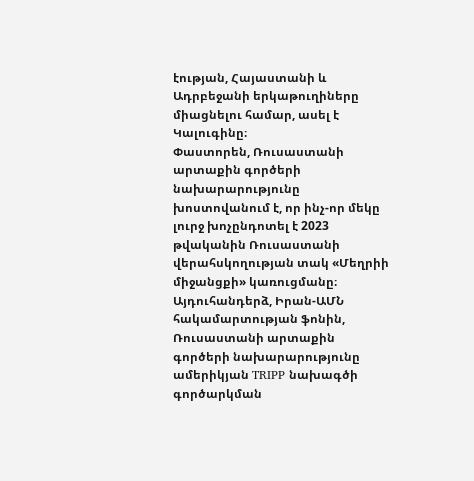էության, Հայաստանի և Ադրբեջանի երկաթուղիները միացնելու համար, ասել է Կալուգինը։
Փաստորեն, Ռուսաստանի արտաքին գործերի նախարարությունը խոստովանում է, որ ինչ-որ մեկը լուրջ խոչընդոտել է 2023 թվականին Ռուսաստանի վերահսկողության տակ «Մեղրիի միջանցքի» կառուցմանը։ Այդուհանդերձ, Իրան-ԱՄՆ հակամարտության ֆոնին, Ռուսաստանի արտաքին գործերի նախարարությունը ամերիկյան TRIPP նախագծի գործարկման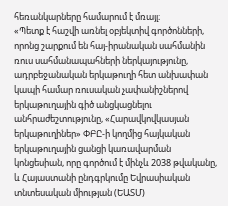հեռանկարները համարում է մռայլ։
«Պետք է հաշվի առնել օբյեկտիվ գործոնների, որոնց շարքում են հայ-իրանական սահմանին ռուս սահմանապահների ներկայությունը, ադրբեջանական երկաթուղի հետ անխափան կապի համար ռուսական չափանիշներով երկաթուղային գիծ անցկացնելու անհրաժեշտությունը, «Հարավկովկասյան երկաթուղիներ» ՓԲԸ-ի կողմից հայկական երկաթուղային ցանցի կառավարման կոնցեսիան, որը գործում է մինչև 2038 թվականը, և Հայաստանի ընդգրկումը Եվրասիական տնտեսական միության (ԵԱՏՄ)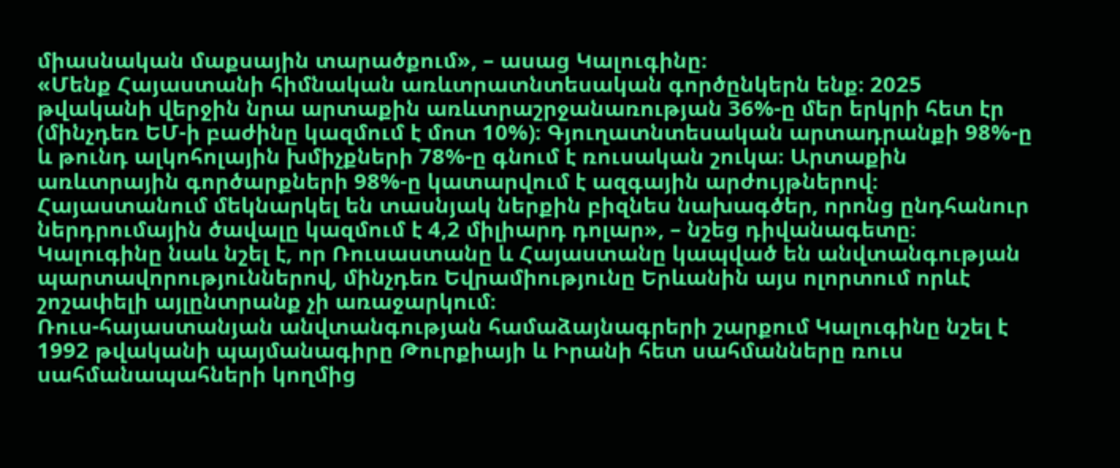միասնական մաքսային տարածքում», – ասաց Կալուգինը։
«Մենք Հայաստանի հիմնական առևտրատնտեսական գործընկերն ենք։ 2025 թվականի վերջին նրա արտաքին առևտրաշրջանառության 36%-ը մեր երկրի հետ էր (մինչդեռ ԵՄ-ի բաժինը կազմում է մոտ 10%)։ Գյուղատնտեսական արտադրանքի 98%-ը և թունդ ալկոհոլային խմիչքների 78%-ը գնում է ռուսական շուկա։ Արտաքին առևտրային գործարքների 98%-ը կատարվում է ազգային արժույթներով։ Հայաստանում մեկնարկել են տասնյակ ներքին բիզնես նախագծեր, որոնց ընդհանուր ներդրումային ծավալը կազմում է 4,2 միլիարդ դոլար», – նշեց դիվանագետը։
Կալուգինը նաև նշել է, որ Ռուսաստանը և Հայաստանը կապված են անվտանգության պարտավորություններով, մինչդեռ Եվրամիությունը Երևանին այս ոլորտում որևէ շոշափելի այլընտրանք չի առաջարկում։
Ռուս-հայաստանյան անվտանգության համաձայնագրերի շարքում Կալուգինը նշել է 1992 թվականի պայմանագիրը Թուրքիայի և Իրանի հետ սահմանները ռուս սահմանապահների կողմից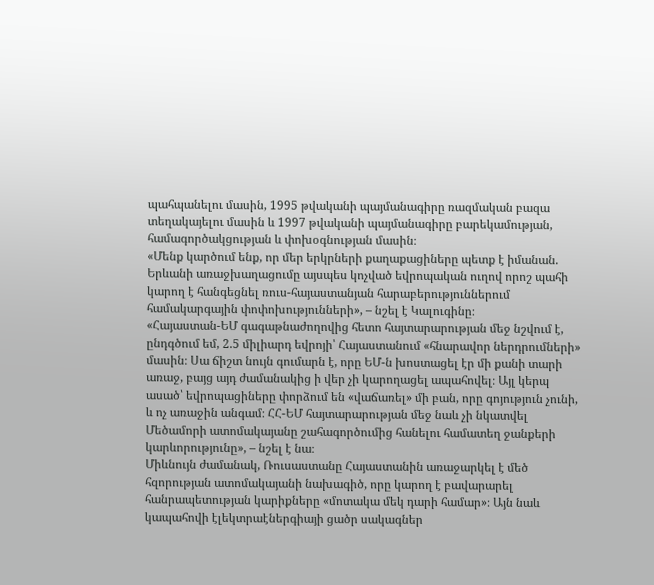պահպանելու մասին, 1995 թվականի պայմանագիրը ռազմական բազա տեղակայելու մասին և 1997 թվականի պայմանագիրը բարեկամության, համագործակցության և փոխօգնության մասին։
«Մենք կարծում ենք, որ մեր երկրների քաղաքացիները պետք է իմանան. Երևանի առաջխաղացումը այսպես կոչված եվրոպական ուղով որոշ պահի կարող է հանգեցնել ռուս-հայաստանյան հարաբերություններում համակարգային փոփոխությունների», – նշել է Կալուգինը։
«Հայաստան-ԵՄ գագաթնաժողովից հետո հայտարարության մեջ նշվում է, ընդգծում եմ, 2.5 միլիարդ եվրոյի՝ Հայաստանում «հնարավոր ներդրումների» մասին։ Սա ճիշտ նույն գումարն է, որը ԵՄ-ն խոստացել էր մի քանի տարի առաջ, բայց այդ ժամանակից ի վեր չի կարողացել ապահովել։ Այլ կերպ ասած՝ եվրոպացիները փորձում են «վաճառել» մի բան, որը գոյություն չունի, և ոչ առաջին անգամ։ ՀՀ-ԵՄ հայտարարության մեջ նաև չի նկատվել Մեծամորի ատոմակայանը շահագործումից հանելու համատեղ ջանքերի կարևորությունը», – նշել է նա։
Միևնույն ժամանակ, Ռուսաստանը Հայաստանին առաջարկել է մեծ հզորության ատոմակայանի նախագիծ, որը կարող է բավարարել հանրապետության կարիքները «մոտակա մեկ դարի համար»։ Այն նաև կապահովի էլեկտրաէներգիայի ցածր սակագներ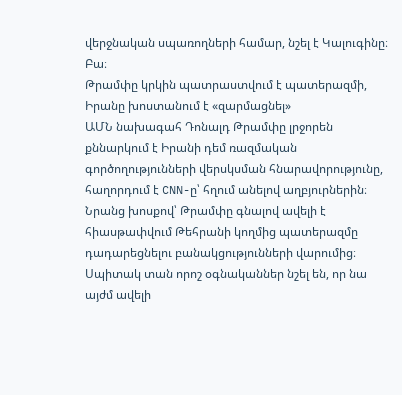վերջնական սպառողների համար, նշել է Կալուգինը։
Բա։
Թրամփը կրկին պատրաստվում է պատերազմի, Իրանը խոստանում է «զարմացնել»
ԱՄՆ նախագահ Դոնալդ Թրամփը լրջորեն քննարկում է Իրանի դեմ ռազմական գործողությունների վերսկսման հնարավորությունը, հաղորդում է CNN-ը՝ հղում անելով աղբյուրներին։
Նրանց խոսքով՝ Թրամփը գնալով ավելի է հիասթափվում Թեհրանի կողմից պատերազմը դադարեցնելու բանակցությունների վարումից։ Սպիտակ տան որոշ օգնականներ նշել են, որ նա այժմ ավելի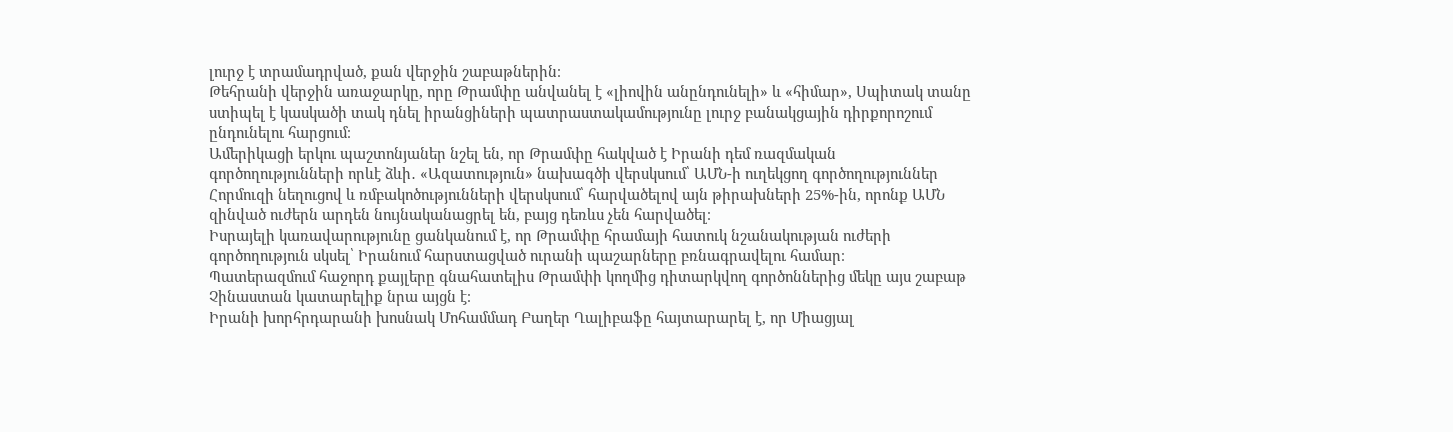լուրջ է տրամադրված, քան վերջին շաբաթներին։
Թեհրանի վերջին առաջարկը, որը Թրամփը անվանել է «լիովին անընդունելի» և «հիմար», Սպիտակ տանը ստիպել է կասկածի տակ դնել իրանցիների պատրաստակամությունը լուրջ բանակցային դիրքորոշում ընդունելու հարցում։
Ամերիկացի երկու պաշտոնյաներ նշել են, որ Թրամփը հակված է Իրանի դեմ ռազմական գործողությունների որևէ ձևի․ «Ազատություն» նախագծի վերսկսում՝ ԱՄՆ-ի ուղեկցող գործողություններ Հորմուզի նեղուցով և ռմբակոծությունների վերսկսում՝ հարվածելով այն թիրախների 25%-ին, որոնք ԱՄՆ զինված ուժերն արդեն նույնականացրել են, բայց դեռևս չեն հարվածել։
Իսրայելի կառավարությունը ցանկանում է, որ Թրամփը հրամայի հատուկ նշանակության ուժերի գործողություն սկսել՝ Իրանում հարստացված ուրանի պաշարները բռնագրավելու համար։
Պատերազմում հաջորդ քայլերը գնահատելիս Թրամփի կողմից դիտարկվող գործոններից մեկը այս շաբաթ Չինաստան կատարելիք նրա այցն է։
Իրանի խորհրդարանի խոսնակ Մոհամմադ Բաղեր Ղալիբաֆը հայտարարել է, որ Միացյալ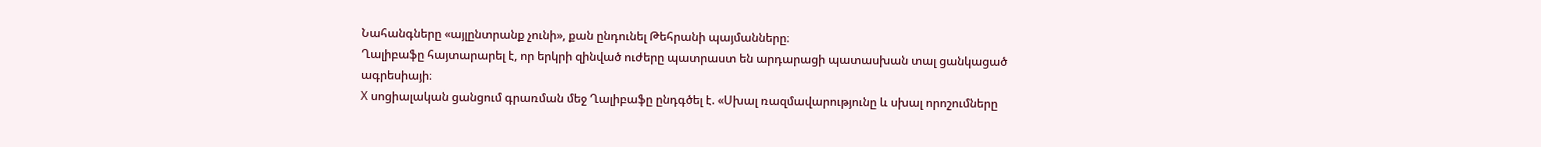Նահանգները «այլընտրանք չունի», քան ընդունել Թեհրանի պայմանները։
Ղալիբաֆը հայտարարել է, որ երկրի զինված ուժերը պատրաստ են արդարացի պատասխան տալ ցանկացած ագրեսիայի։
X սոցիալական ցանցում գրառման մեջ Ղալիբաֆը ընդգծել է. «Սխալ ռազմավարությունը և սխալ որոշումները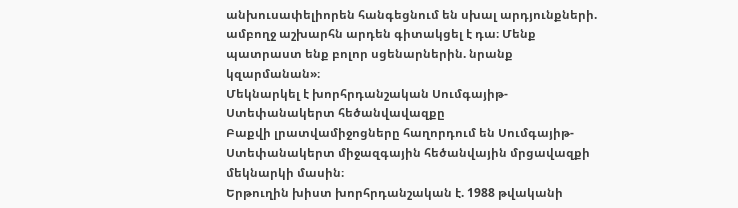անխուսափելիորեն հանգեցնում են սխալ արդյունքների. ամբողջ աշխարհն արդեն գիտակցել է դա։ Մենք պատրաստ ենք բոլոր սցենարներին. նրանք կզարմանան»։
Մեկնարկել է խորհրդանշական Սումգայիթ-Ստեփանակերտ հեծանվավազքը
Բաքվի լրատվամիջոցները հաղորդում են Սումգայիթ-Ստեփանակերտ միջազգային հեծանվային մրցավազքի մեկնարկի մասին։
Երթուղին խիստ խորհրդանշական է. 1988 թվականի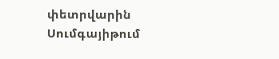փետրվարին Սումգայիթում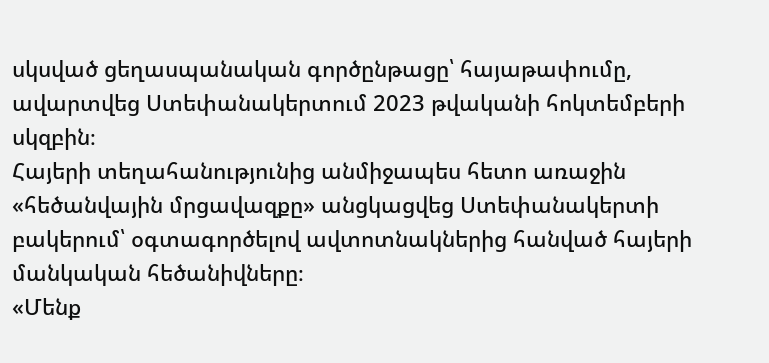սկսված ցեղասպանական գործընթացը՝ հայաթափումը, ավարտվեց Ստեփանակերտում 2023 թվականի հոկտեմբերի սկզբին։
Հայերի տեղահանությունից անմիջապես հետո առաջին «հեծանվային մրցավազքը» անցկացվեց Ստեփանակերտի բակերում՝ օգտագործելով ավտոտնակներից հանված հայերի մանկական հեծանիվները։
«Մենք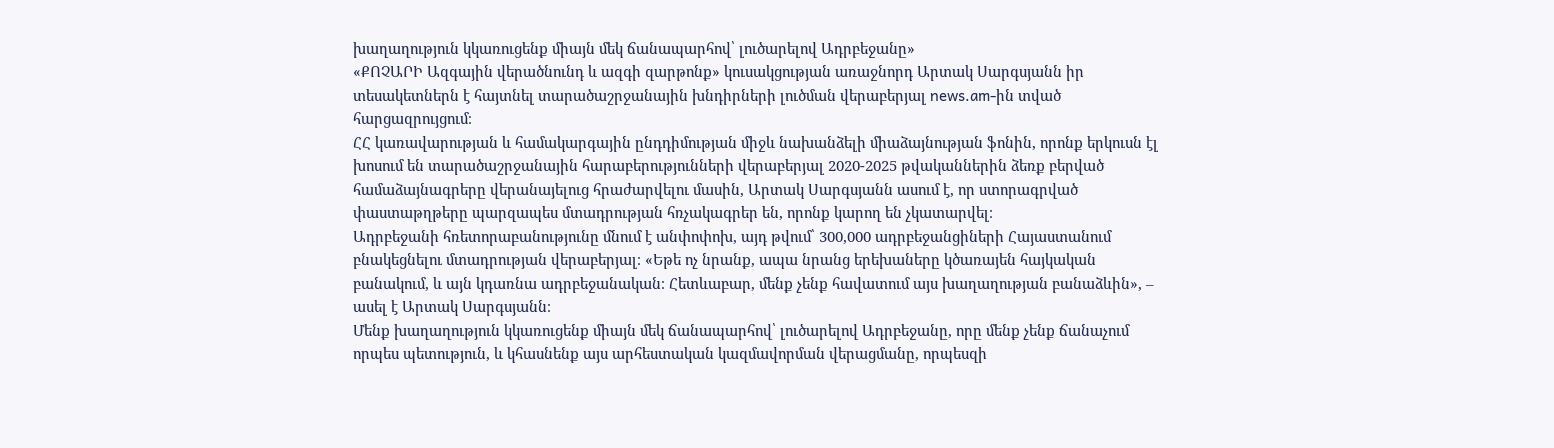խաղաղություն կկառուցենք միայն մեկ ճանապարհով՝ լուծարելով Ադրբեջանը»
«ՔՈՉԱՐԻ Ազգային վերածնունդ և ազգի զարթոնք» կուսակցության առաջնորդ Արտակ Սարգսյանն իր տեսակետներն է հայտնել տարածաշրջանային խնդիրների լուծման վերաբերյալ news.am-ին տված հարցազրույցում։
ՀՀ կառավարության և համակարգային ընդդիմության միջև նախանձելի միաձայնության ֆոնին, որոնք երկուսն էլ խոսում են տարածաշրջանային հարաբերությունների վերաբերյալ 2020-2025 թվականներին ձեռք բերված համաձայնագրերը վերանայելուց հրաժարվելու մասին, Արտակ Սարգսյանն ասում է, որ ստորագրված փաստաթղթերը պարզապես մտադրության հռչակագրեր են, որոնք կարող են չկատարվել։
Ադրբեջանի հռետորաբանությունը մնում է անփոփոխ, այդ թվում՝ 300,000 ադրբեջանցիների Հայաստանում բնակեցնելու մտադրության վերաբերյալ։ «Եթե ոչ նրանք, ապա նրանց երեխաները կծառայեն հայկական բանակում, և այն կդառնա ադրբեջանական։ Հետևաբար, մենք չենք հավատում այս խաղաղության բանաձևին», – ասել է Արտակ Սարգսյանն։
Մենք խաղաղություն կկառուցենք միայն մեկ ճանապարհով՝ լուծարելով Ադրբեջանը, որը մենք չենք ճանաչում որպես պետություն, և կհասնենք այս արհեստական կազմավորման վերացմանը, որպեսզի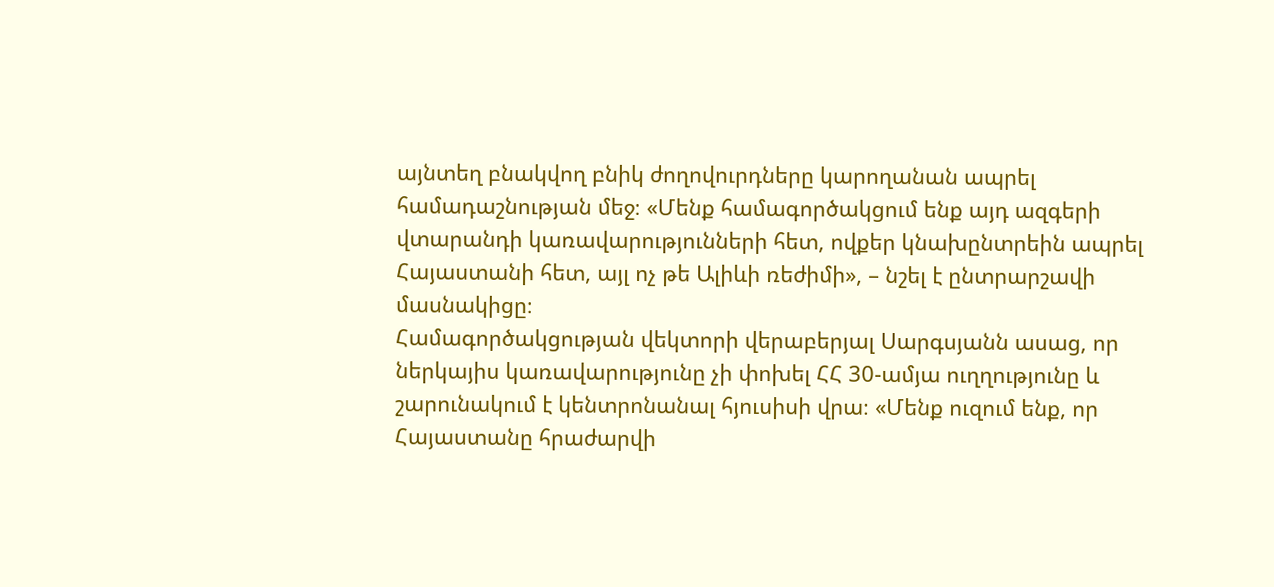այնտեղ բնակվող բնիկ ժողովուրդները կարողանան ապրել համադաշնության մեջ։ «Մենք համագործակցում ենք այդ ազգերի վտարանդի կառավարությունների հետ, ովքեր կնախընտրեին ապրել Հայաստանի հետ, այլ ոչ թե Ալիևի ռեժիմի», – նշել է ընտրարշավի մասնակիցը։
Համագործակցության վեկտորի վերաբերյալ Սարգսյանն ասաց, որ ներկայիս կառավարությունը չի փոխել ՀՀ 30-ամյա ուղղությունը և շարունակում է կենտրոնանալ հյուսիսի վրա։ «Մենք ուզում ենք, որ Հայաստանը հրաժարվի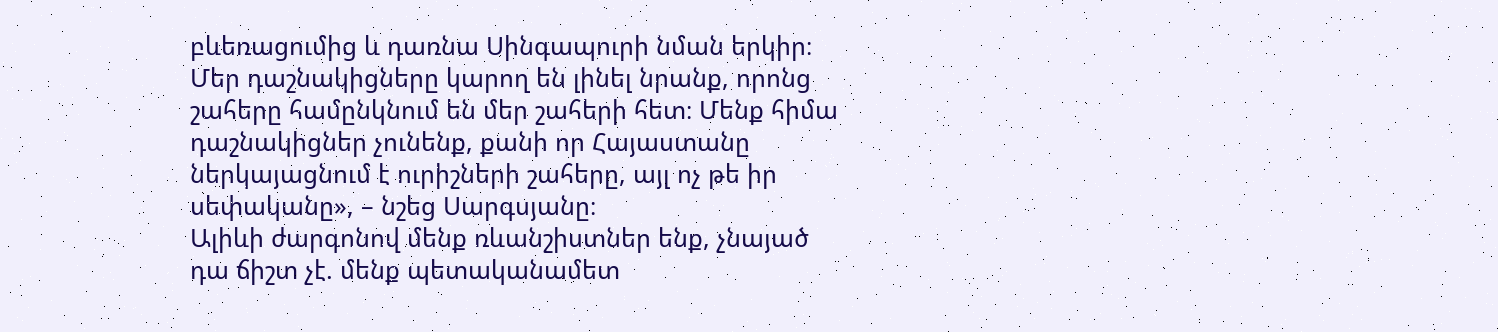բևեռացումից և դառնա Սինգապուրի նման երկիր։ Մեր դաշնակիցները կարող են լինել նրանք, որոնց շահերը համընկնում են մեր շահերի հետ։ Մենք հիմա դաշնակիցներ չունենք, քանի որ Հայաստանը ներկայացնում է ուրիշների շահերը, այլ ոչ թե իր սեփականը», – նշեց Սարգսյանը։
Ալիևի ժարգոնով մենք ռևանշիստներ ենք, չնայած դա ճիշտ չէ. մենք պետականամետ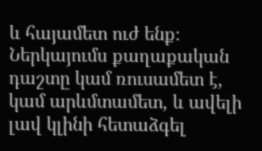և հայամետ ուժ ենք։ Ներկայումս քաղաքական դաշտը կամ ռուսամետ է, կամ արևմտամետ, և ավելի լավ կլինի հետաձգել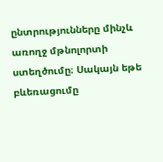ընտրությունները մինչև առողջ մթնոլորտի ստեղծումը։ Սակայն եթե բևեռացումը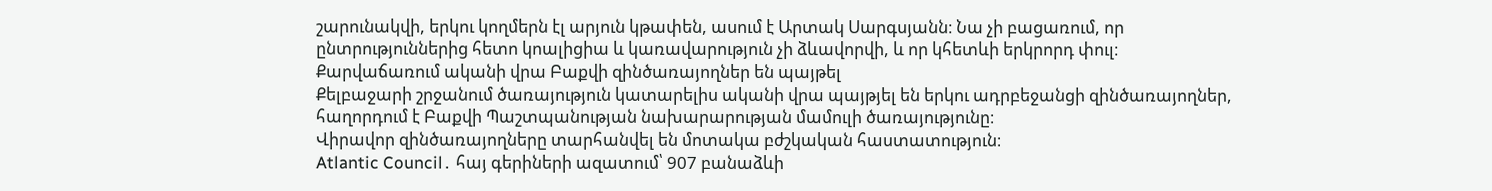շարունակվի, երկու կողմերն էլ արյուն կթափեն, ասում է Արտակ Սարգսյանն։ Նա չի բացառում, որ ընտրություններից հետո կոալիցիա և կառավարություն չի ձևավորվի, և որ կհետևի երկրորդ փուլ։
Քարվաճառում ականի վրա Բաքվի զինծառայողներ են պայթել
Քելբաջարի շրջանում ծառայություն կատարելիս ականի վրա պայթյել են երկու ադրբեջանցի զինծառայողներ, հաղորդում է Բաքվի Պաշտպանության նախարարության մամուլի ծառայությունը։
Վիրավոր զինծառայողները տարհանվել են մոտակա բժշկական հաստատություն։
Atlantic Council․ հայ գերիների ազատում՝ 907 բանաձևի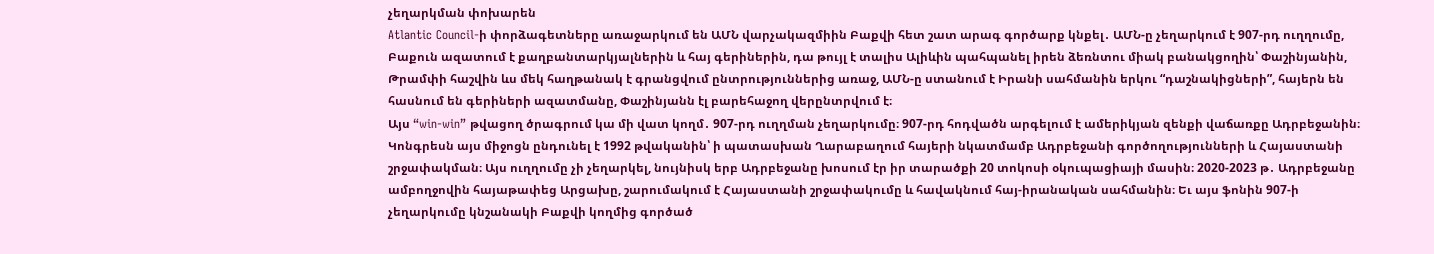չեղարկման փոխարեն
Atlantic Council-ի փորձագետները առաջարկում են ԱՄՆ վարչակազմիին Բաքվի հետ շատ արագ գործարք կնքել․ ԱՄՆ-ը չեղարկում է 907-րդ ուղղումը, Բաքուն ազատում է քաղբանտարկյալներին և հայ գերիներին, դա թույլ է տալիս Ալիևին պահպանել իրեն ձեռնտու միակ բանակցողին՝ Փաշինյանին, Թրամփի հաշվին ևս մեկ հաղթանակ է գրանցվում ընտրություններից առաջ, ԱՄՆ-ը ստանում է Իրանի սահմանին երկու “դաշնակիցների”, հայերն են հասնում են գերիների ազատմանը, Փաշինյանն էլ բարեհաջող վերընտրվում է։
Այս “win-win” թվացող ծրագրում կա մի վատ կողմ․ 907-րդ ուղղման չեղարկումը։ 907-րդ հոդվածն արգելում է ամերիկյան զենքի վաճառքը Ադրբեջանին։ Կոնգրեսն այս միջոցն ընդունել է 1992 թվականին՝ ի պատասխան Ղարաբաղում հայերի նկատմամբ Ադրբեջանի գործողությունների և Հայաստանի շրջափակման։ Այս ուղղումը չի չեղարկել, նույնիսկ երբ Ադրբեջանը խոսում էր իր տարածքի 20 տոկոսի օկուպացիայի մասին։ 2020-2023 թ․ Ադրբեջանը ամբողջովին հայաթափեց Արցախը, շարումակում է Հայաստանի շրջափակումը և հավակնում հայ-իրանական սահմանին։ Եւ այս ֆոնին 907-ի չեղարկումը կնշանակի Բաքվի կողմից գործած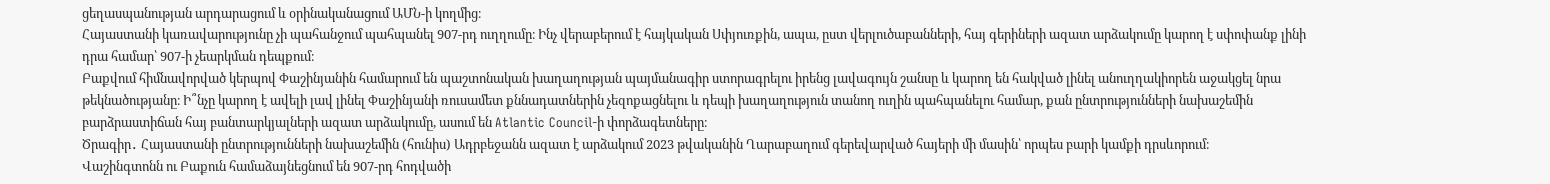ցեղասպանության արդարացում և օրինականացում ԱՄՆ-ի կողմից։
Հայաստանի կառավարությունը չի պահանջում պահպանել 907-րդ ուղղումը։ Ինչ վերաբերում է հայկական Սփյուռքին, ապա, ըստ վերլուծաբանների, հայ գերիների ազատ արձակումը կարող է սփոփանք լինի դրա համար՝ 907-ի չեարկման դեպքում։
Բաքվում հիմնավորված կերպով Փաշինյանին համարում են պաշտոնական խաղաղության պայմանագիր ստորագրելու իրենց լավագույն շանսը և կարող են հակված լինել անուղղակիորեն աջակցել նրա թեկնածությանը։ Ի՞նչը կարող է ավելի լավ լինել Փաշինյանի ռուսամետ քննադատներին չեզոքացնելու և դեպի խաղաղություն տանող ուղին պահպանելու համար, քան ընտրությունների նախաշեմին բարձրաստիճան հայ բանտարկյալների ազատ արձակումը, ասում են Atlantic Council-ի փորձագետները։
Ծրագիր․ Հայաստանի ընտրությունների նախաշեմին (հունիս) Ադրբեջանն ազատ է արձակում 2023 թվականին Ղարաբաղում գերեվարված հայերի մի մասին՝ որպես բարի կամքի դրսևորում։
Վաշինգտոնն ու Բաքուն համաձայնեցնում են 907-րդ հոդվածի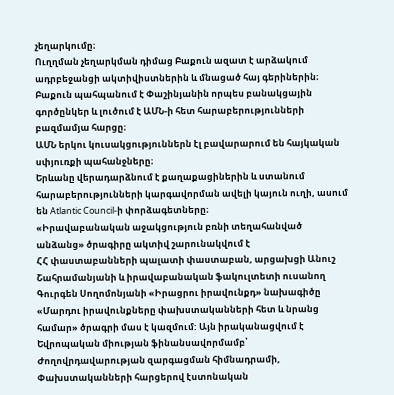չեղարկումը։
Ուղղման չեղարկման դիմաց Բաքուն ազատ է արձակում ադրբեջանցի ակտիվիստներին և մնացած հայ գերիներին։
Բաքուն պահպանում է Փաշինյանին որպես բանակցային գործընկեր և լուծում է ԱՄՆ-ի հետ հարաբերությունների բազմամյա հարցը։
ԱՄՆ երկու կուսակցություններն էլ բավարարում են հայկական սփյուռքի պահանջները։
Երևանը վերադարձնում է քաղաքացիներին և ստանում հարաբերությունների կարգավորման ավելի կայուն ուղի, ասում են Atlantic Council-ի փորձագետները։
«Իրավաբանական աջակցություն բռնի տեղահանված անձանց» ծրագիրը ակտիվ շարունակվում է
ՀՀ փաստաբանների պալատի փաստաբան, արցախցի Անուշ Շահրամանյանի և իրավաբանական ֆակուլտետի ուսանող Գուրգեն Սողոմոնյանի «Իրացրու իրավունքդ» նախագիծը «Մարդու իրավունքները փախստականների հետ և նրանց համար» ծրագրի մաս է կազմում: Այն իրականացվում է Եվրոպական միության ֆինանսավորմամբ՝ Ժողովրդավարության զարգացման հիմնադրամի, Փախստականների հարցերով էստոնական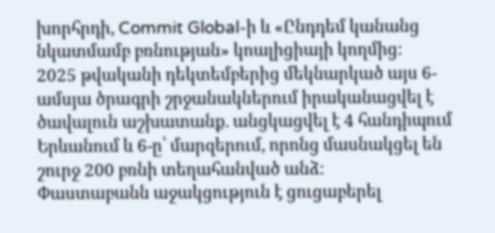խորհրդի, Commit Global-ի և «Ընդդեմ կանանց նկատմամբ բռնության» կոալիցիայի կողմից:
2025 թվականի դեկտեմբերից մեկնարկած այս 6-ամսյա ծրագրի շրջանակներում իրականացվել է ծավալուն աշխատանք. անցկացվել է 4 հանդիպում Երևանում և 6-ը՝ մարզերում, որոնց մասնակցել են շուրջ 200 բռնի տեղահանված անձ:
Փաստաբանն աջակցություն է ցուցաբերել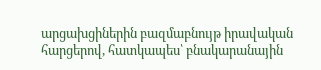արցախցիներին բազմաբնույթ իրավական հարցերով, հատկապես՝ բնակարանային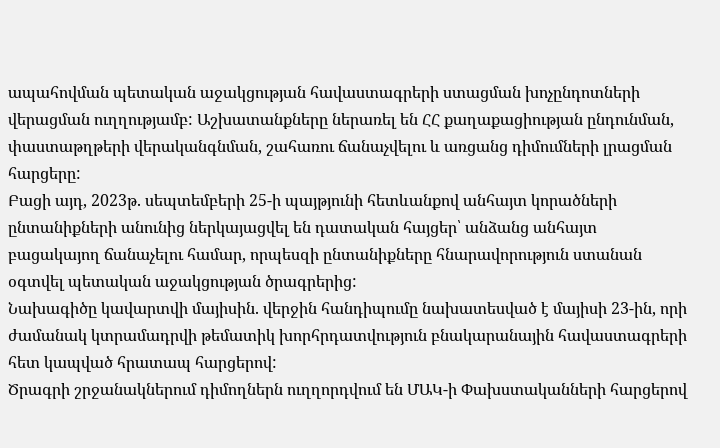ապահովման պետական աջակցության հավաստագրերի ստացման խոչընդոտների վերացման ուղղությամբ: Աշխատանքները ներառել են ՀՀ քաղաքացիության ընդունման, փաստաթղթերի վերականգնման, շահառու ճանաչվելու և առցանց դիմումների լրացման հարցերը:
Բացի այդ, 2023թ. սեպտեմբերի 25-ի պայթյունի հետևանքով անհայտ կորածների ընտանիքների անունից ներկայացվել են դատական հայցեր՝ անձանց անհայտ բացակայող ճանաչելու համար, որպեսզի ընտանիքները հնարավորություն ստանան օգտվել պետական աջակցության ծրագրերից:
Նախագիծը կավարտվի մայիսին. վերջին հանդիպումը նախատեսված է մայիսի 23-ին, որի ժամանակ կտրամադրվի թեմատիկ խորհրդատվություն բնակարանային հավաստագրերի հետ կապված հրատապ հարցերով:
Ծրագրի շրջանակներում դիմողներն ուղղորդվում են ՄԱԿ-ի Փախստականների հարցերով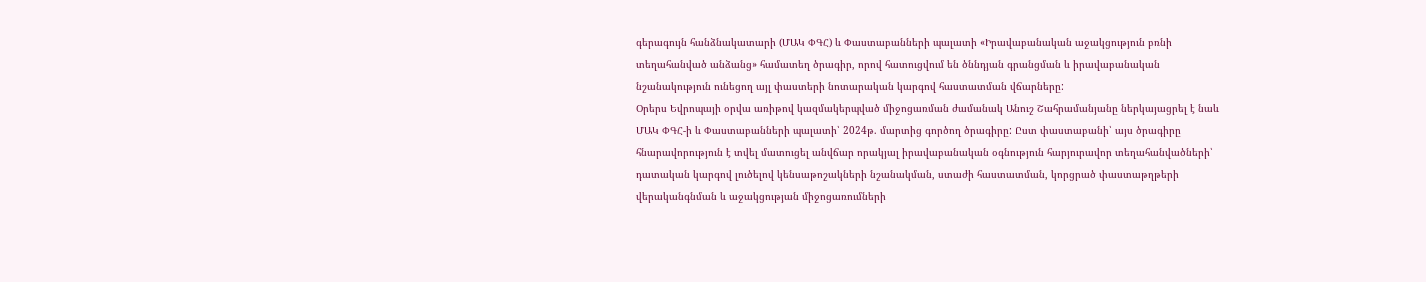գերագույն հանձնակատարի (ՄԱԿ ՓԳՀ) և Փաստաբանների պալատի «Իրավաբանական աջակցություն բռնի տեղահանված անձանց» համատեղ ծրագիր, որով հատուցվում են ծննդյան գրանցման և իրավաբանական նշանակություն ունեցող այլ փաստերի նոտարական կարգով հաստատման վճարները:
Օրերս Եվրոպայի օրվա առիթով կազմակերպված միջոցառման ժամանակ Անուշ Շահրամանյանը ներկայացրել է նաև ՄԱԿ ՓԳՀ-ի և Փաստաբանների պալատի՝ 2024թ. մարտից գործող ծրագիրը: Ըստ փաստաբանի՝ այս ծրագիրը հնարավորություն է տվել մատուցել անվճար որակյալ իրավաբանական օգնություն հարյուրավոր տեղահանվածների՝ դատական կարգով լուծելով կենսաթոշակների նշանակման, ստաժի հաստատման, կորցրած փաստաթղթերի վերականգնման և աջակցության միջոցառումների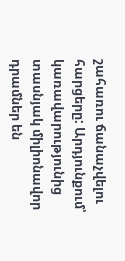շահառու ճանաչվելու հարցերը: Արդյունքում՝ կառավարությունից տասնյակ միլիոնավոր դրամներ են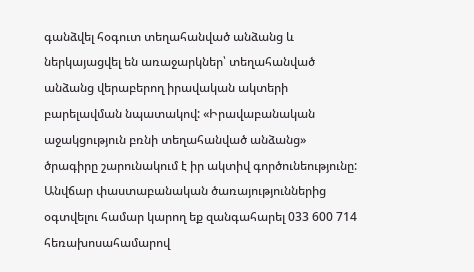գանձվել հօգուտ տեղահանված անձանց և ներկայացվել են առաջարկներ՝ տեղահանված անձանց վերաբերող իրավական ակտերի բարելավման նպատակով: «Իրավաբանական աջակցություն բռնի տեղահանված անձանց» ծրագիրը շարունակում է իր ակտիվ գործունեությունը:
Անվճար փաստաբանական ծառայություններից օգտվելու համար կարող եք զանգահարել 033 600 714 հեռախոսահամարով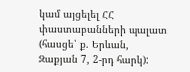կամ այցելել ՀՀ փաստաբանների պալատ (հասցե՝ ք. Երևան, Զաքյան 7, 2-րդ հարկ):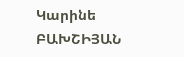Կարինե ԲԱԽՇԻՅԱՆ